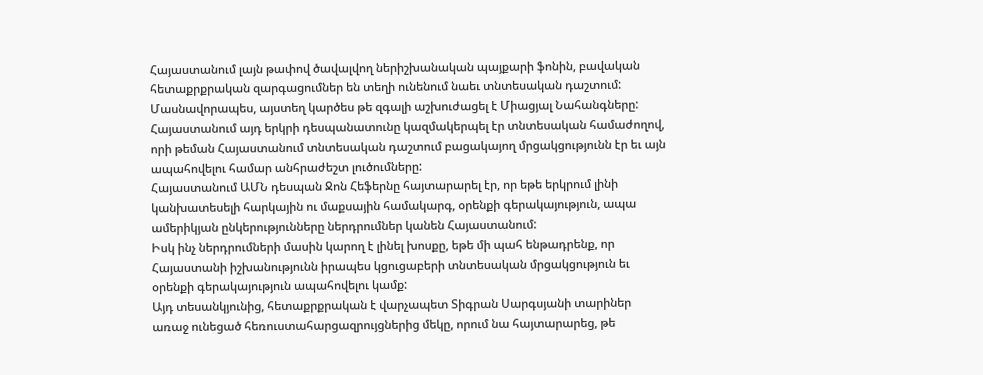Հայաստանում լայն թափով ծավալվող ներիշխանական պայքարի ֆոնին, բավական հետաքրքրական զարգացումներ են տեղի ունենում նաեւ տնտեսական դաշտում: Մասնավորապես, այստեղ կարծես թե զգալի աշխուժացել է Միացյալ Նահանգները: Հայաստանում այդ երկրի դեսպանատունը կազմակերպել էր տնտեսական համաժողով, որի թեման Հայաստանում տնտեսական դաշտում բացակայող մրցակցությունն էր եւ այն ապահովելու համար անհրաժեշտ լուծումները:
Հայաստանում ԱՄՆ դեսպան Ջոն Հեֆերնը հայտարարել էր, որ եթե երկրում լինի կանխատեսելի հարկային ու մաքսային համակարգ, օրենքի գերակայություն, ապա ամերիկյան ընկերությունները ներդրումներ կանեն Հայաստանում:
Իսկ ինչ ներդրումների մասին կարող է լինել խոսքը, եթե մի պահ ենթադրենք, որ Հայաստանի իշխանությունն իրապես կցուցաբերի տնտեսական մրցակցություն եւ օրենքի գերակայություն ապահովելու կամք:
Այդ տեսանկյունից, հետաքրքրական է վարչապետ Տիգրան Սարգսյանի տարիներ առաջ ունեցած հեռուստահարցազրույցներից մեկը, որում նա հայտարարեց, թե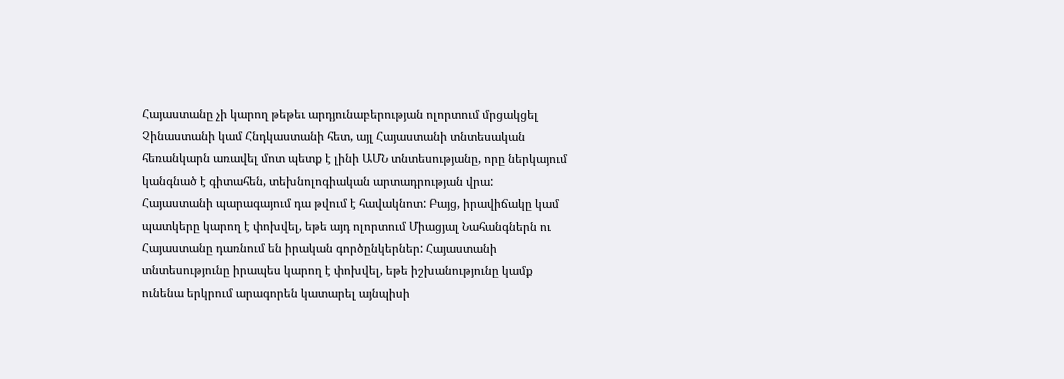Հայաստանը չի կարող թեթեւ արդյունաբերության ոլորտում մրցակցել Չինաստանի կամ Հնդկաստանի հետ, այլ Հայաստանի տնտեսական հեռանկարն առավել մոտ պետք է լինի ԱՄՆ տնտեսությանը, որը ներկայում կանգնած է գիտահեն, տեխնոլոգիական արտադրության վրա:
Հայաստանի պարագայում դա թվում է հավակնոտ: Բայց, իրավիճակը կամ պատկերը կարող է փոխվել, եթե այդ ոլորտում Միացյալ Նահանգներն ու Հայաստանը դառնում են իրական գործընկերներ: Հայաստանի տնտեսությունը իրապես կարող է փոխվել, եթե իշխանությունը կամք ունենա երկրում արագորեն կատարել այնպիսի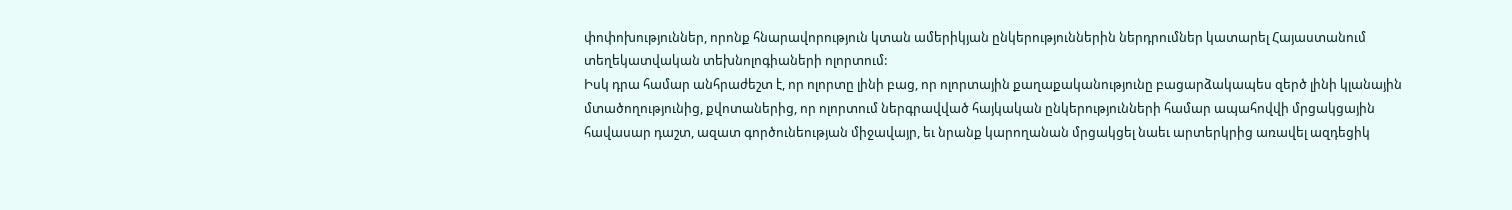փոփոխություններ, որոնք հնարավորություն կտան ամերիկյան ընկերություններին ներդրումներ կատարել Հայաստանում տեղեկատվական տեխնոլոգիաների ոլորտում:
Իսկ դրա համար անհրաժեշտ է, որ ոլորտը լինի բաց, որ ոլորտային քաղաքականությունը բացարձակապես զերծ լինի կլանային մտածողությունից, քվոտաներից, որ ոլորտում ներգրավված հայկական ընկերությունների համար ապահովվի մրցակցային հավասար դաշտ, ազատ գործունեության միջավայր, եւ նրանք կարողանան մրցակցել նաեւ արտերկրից առավել ազդեցիկ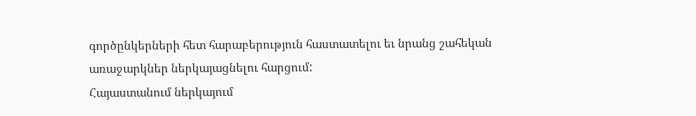գործընկերների հետ հարաբերություն հաստատելու եւ նրանց շահեկան առաջարկներ ներկայացնելու հարցում:
Հայաստանում ներկայում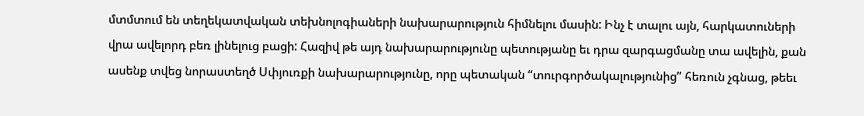մտմտում են տեղեկատվական տեխնոլոգիաների նախարարություն հիմնելու մասին: Ինչ է տալու այն, հարկատուների վրա ավելորդ բեռ լինելուց բացի: Հազիվ թե այդ նախարարությունը պետությանը եւ դրա զարգացմանը տա ավելին, քան ասենք տվեց նորաստեղծ Սփյուռքի նախարարությունը, որը պետական “տուրգործակալությունից” հեռուն չգնաց, թեեւ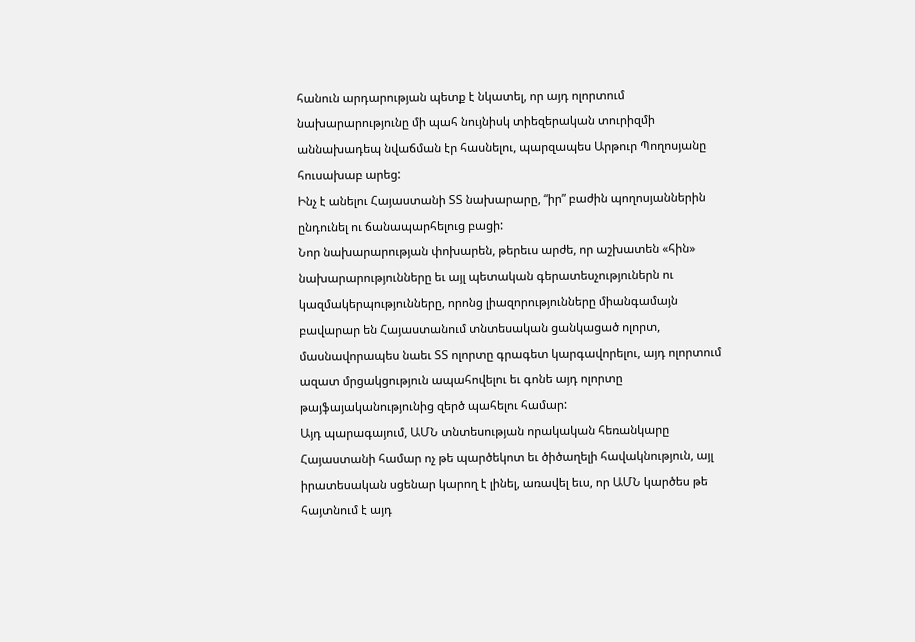հանուն արդարության պետք է նկատել, որ այդ ոլորտում նախարարությունը մի պահ նույնիսկ տիեզերական տուրիզմի աննախադեպ նվաճման էր հասնելու, պարզապես Արթուր Պողոսյանը հուսախաբ արեց:
Ինչ է անելու Հայաստանի ՏՏ նախարարը, “իր” բաժին պողոսյաններին ընդունել ու ճանապարհելուց բացի:
Նոր նախարարության փոխարեն, թերեւս արժե, որ աշխատեն «հին» նախարարությունները եւ այլ պետական գերատեսչություներն ու կազմակերպությունները, որոնց լիազորությունները միանգամայն բավարար են Հայաստանում տնտեսական ցանկացած ոլորտ, մասնավորապես նաեւ ՏՏ ոլորտը գրագետ կարգավորելու, այդ ոլորտում ազատ մրցակցություն ապահովելու եւ գոնե այդ ոլորտը թայֆայականությունից զերծ պահելու համար:
Այդ պարագայում, ԱՄՆ տնտեսության որակական հեռանկարը Հայաստանի համար ոչ թե պարծեկոտ եւ ծիծաղելի հավակնություն, այլ իրատեսական սցենար կարող է լինել, առավել եւս, որ ԱՄՆ կարծես թե հայտնում է այդ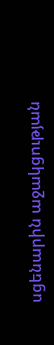սցենարին աջակցության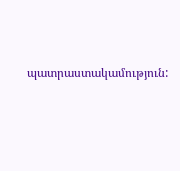պատրաստակամություն: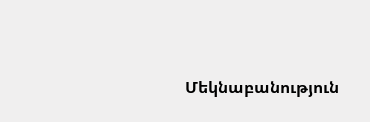Մեկնաբանություն